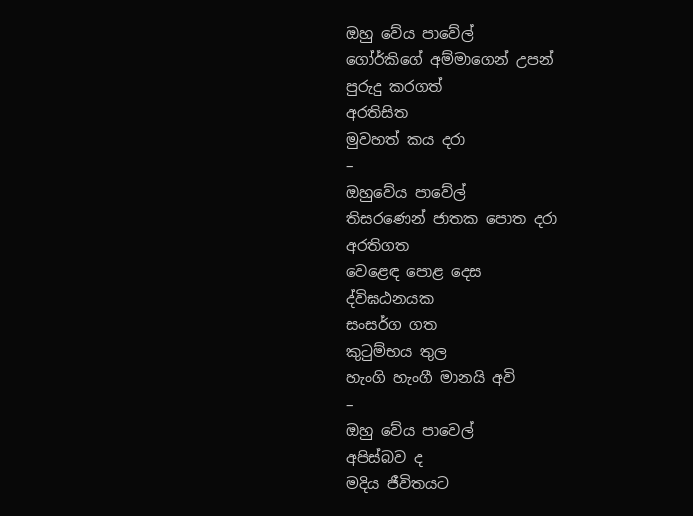ඔහු වේය පාවේල්
ගෝර්කිගේ අම්මාගෙන් උපන්
පුරුදු කරගත්
අරතිසිත
මුවහත් කය දරා
–
ඔහුවේය පාවේල්
තිසරණෙන් ජාතක පොත දරා
අරතිගත
වෙළෙඳ පොළ දෙස
ද්විඝඨනයක
සංසර්ග ගත
කුටුම්භය තුල
හැංගි හැංගී මානයි අවි
–
ඔහු වේය පාවෙල්
අපිස්බව ද
මදිය ජීවිතයට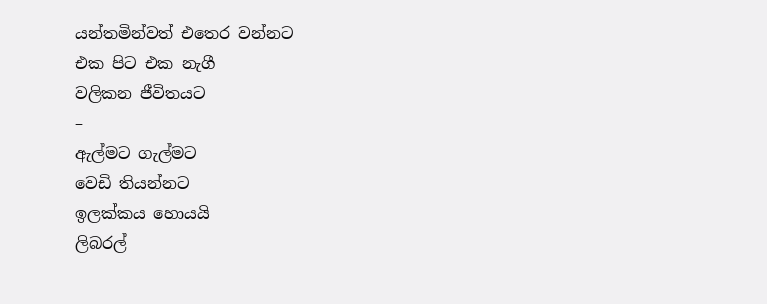යන්තමින්වත් එතෙර වන්නට
එක පිට එක නැගී
වලිකන ජීවිතයට
–
ඇල්මට ගැල්මට
වෙඩි තියන්නට
ඉලක්කය හොයයි
ලිබරල්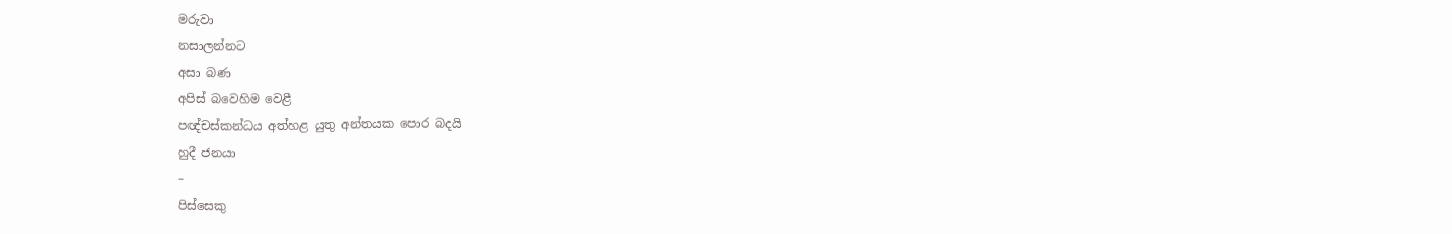මරුවා
නසාලන්නට
අසා බණ
අපිස් බවෙහිම වෙළී
පඥ්චස්කන්ධය අත්හළ යුතු අන්තයක පොර බදයි
හුදී ජනයා
–
පිස්සෙකු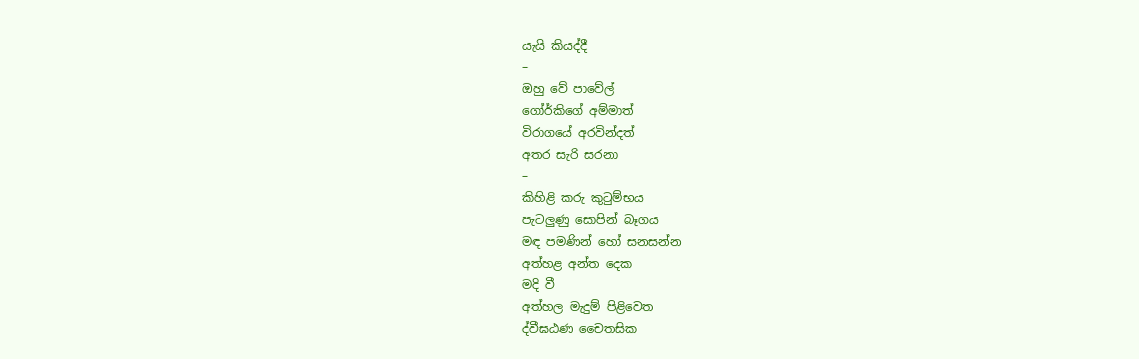යැයි කියද්දී
–
ඔහු වේ පාවේල්
ගෝර්කිගේ අම්මාත්
විරාගයේ අරවින්දත්
අතර සැරි සරනා
–
කිහිළි කරු කුටුම්භය
පැටලුණු සොපින් බෑගය
මඳ පමණින් හෝ සනසන්න
අත්හළ අන්ත දෙක
මදි වී
අත්හල මැදුම් පිළිවෙත
ද්වීඝඨණ චෛතසික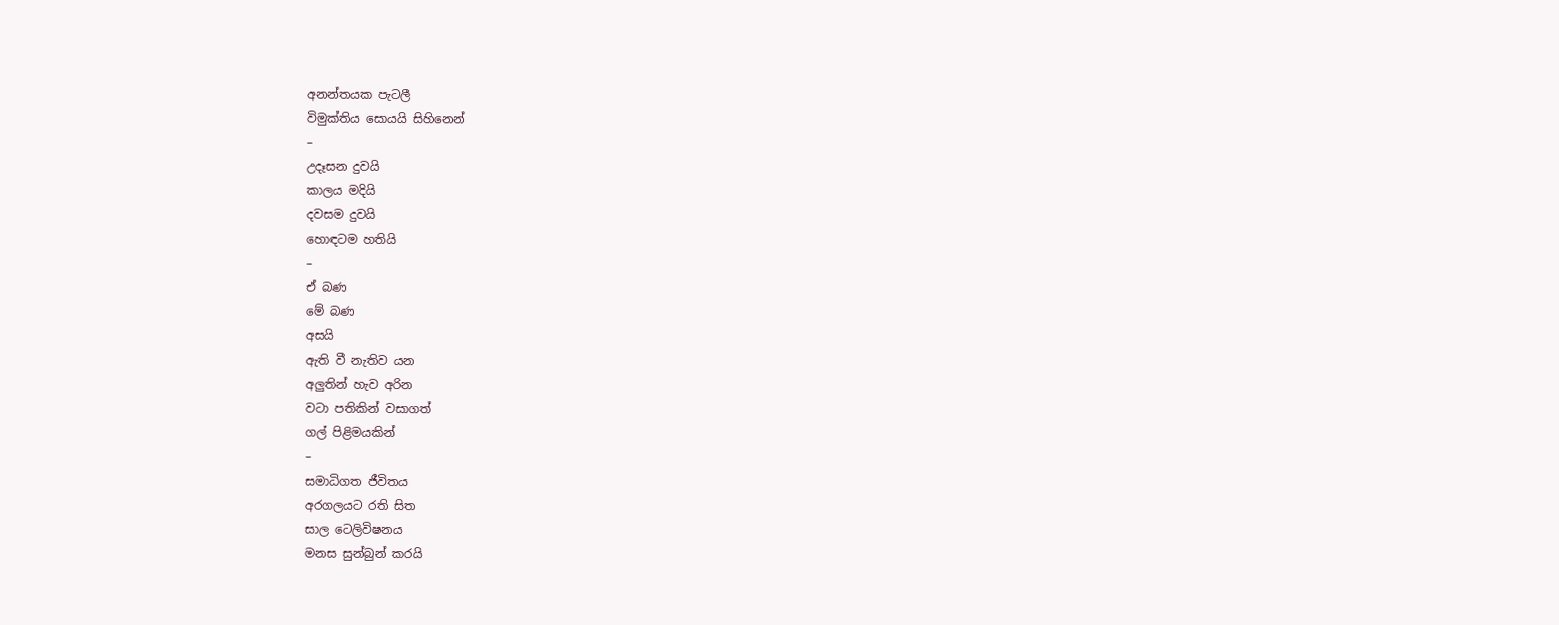අනන්තයක පැටලී
විමුක්තිය සොයයි සිහිනෙන්
–
උදෑසන දුවයි
කාලය මදියි
දවසම දුවයි
හොඳටම හතියි
–
ඒ බණ
මේ බණ
අසයි
ඇති වී නැතිව යන
අලුතින් හැව අරින
වටා පතිකින් වසාගත්
ගල් පිළිමයකින්
–
සමාධිගත ජීවිතය
අරගලයට රති සිත
සාල ටෙලිවිෂනය
මනස සුන්බුන් කරයි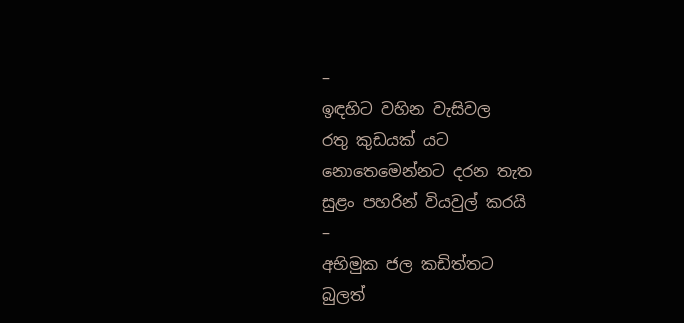–
ඉඳහිට වහින වැසිවල
රතු කුඩයක් යට
නොතෙමෙන්නට දරන තැත
සුළං පහරින් වියවුල් කරයි
–
අභිමුක ජල කඩිත්තට
බුලත්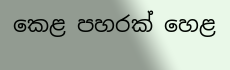කෙළ පහරක් හෙළ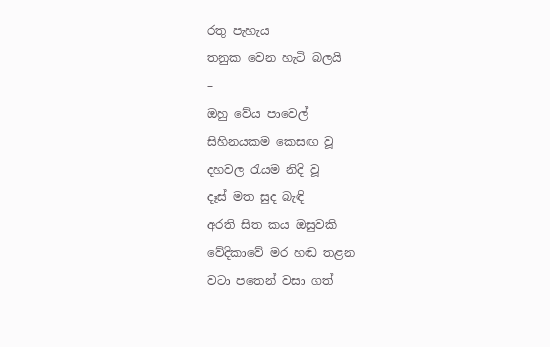රතු පැහැය
තනුක වෙන හැටි බලයි
–
ඔහු වේය පාවෙල්
සිහිනයකම කෙසඟ වූ
දහවල රැයම නිදි වූ
දෑස් මත සුද බැඳි
අරති සිත කය ඔසුවකි
වේදිකාවේ මර හඬ තළන
වටා පතෙන් වසා ගත්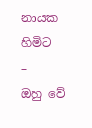නායක හිමිට
–
ඔහු වේ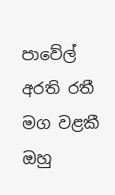පාවේල්
අරති රතී මග වළකී
ඔහු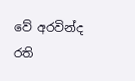වේ අරවින්ද
රති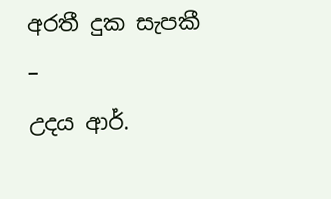අරතී දුක සැපකී
–
උදය ආර්.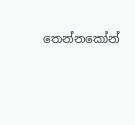තෙන්නකෝන්